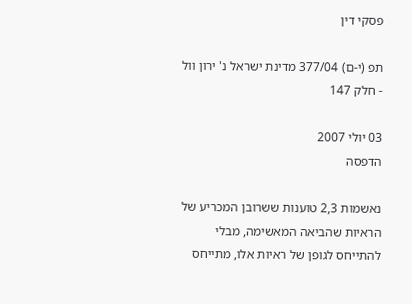פסקי דין

תפ (י-ם) 377/04 מדינת ישראל נ' ירון וול - חלק 147

03 יולי 2007
הדפסה

נאשמות 2,3 טוענות ששרובן המכריע של הראיות שהביאה המאשימה, מבלי להתייחס לגופן של ראיות אלו, מתייחס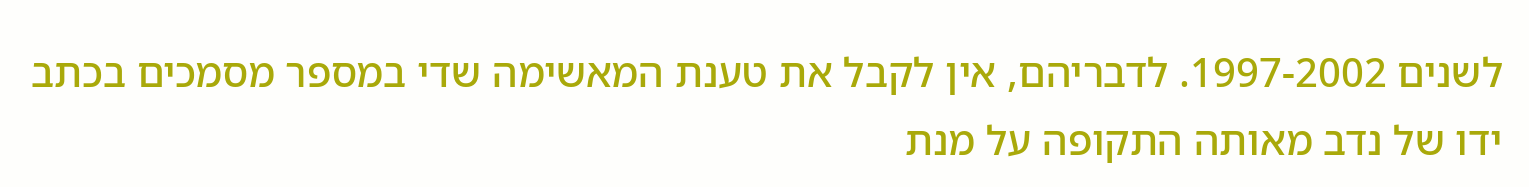לשנים 1997-2002. לדבריהם, אין לקבל את טענת המאשימה שדי במספר מסמכים בכתב ידו של נדב מאותה התקופה על מנת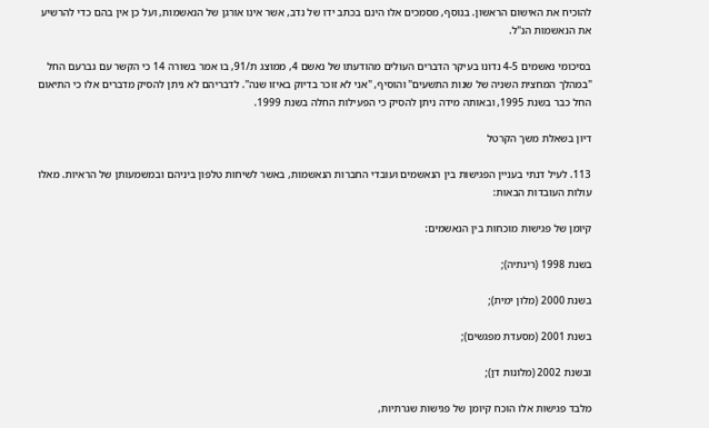להוכיח את האישום הראשון. בנוסף, מסמכים אלו הינם בכתב ידו של נדב, אשר אינו אורגן של הנאשמות, ועל כן אין בהם כדי להרשיע את הנאשמות הנ"ל.

בסיכומי נאשמים 4-5 נדונו בעיקר הדברים העולים מהודעתו של נאשם 4, ממוצג ת/91, בו אמר בשורה 14 כי הקשר עם גברעם החל "במהלך המחצית השניה של שנות התשעים" והוסיף, "אני לא זוכר בדיוק באיזו שנה". לדבריהם לא ניתן להסיק מדברים אלו כי התיאום החל כבר בשנת 1995, ובאותה מידה ניתן להסיק כי הפעילות החלה בשנת 1999.

דיון בשאלת משך הקרטל

113. לעיל דנתי בעניין הפגישות בין הנאשמים ועובדי החברות הנאשמות, באשר לשיחות טלפון ביניהם ובמשמעותן של הראיות. מאלו עולות העובדות הבאות:

קיומן של פגישות מוכחות בין הנאשמים:

בשנת 1998 (רינתיה);

בשנת 2000 (מלון ימית);

בשנת 2001 (מסעדת מפגשים);

ובשנת 2002 (מלונות דן);

מלבד פגישות אלו הוכח קיומן של פגישות שגרתיות,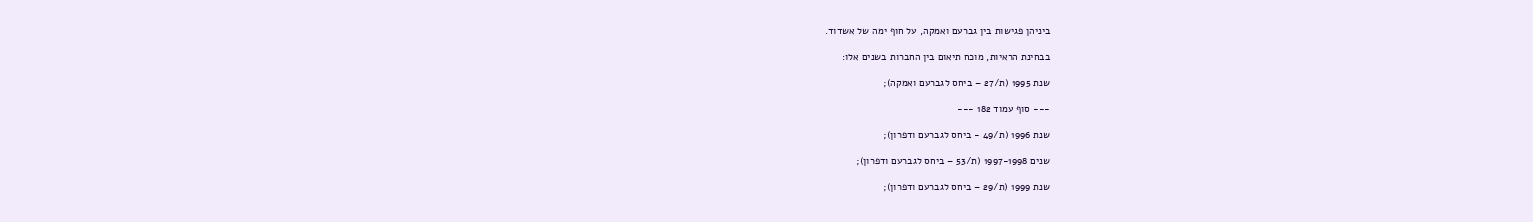ביניהן פגישות בין גברעם ואמקה, על חוף ימה של אשדוד.

בבחינת הראיות, מוכח תיאום בין החברות בשנים אלו:

שנת 1995 (ת/27 – ביחס לגברעם ואמקה);

--- סוף עמוד 182 ---

שנת 1996 (ת/49 - ביחס לגברעם ודפרון);

שנים 1997-1998 (ת/53 – ביחס לגברעם ודפרון);

שנת 1999 (ת/29 – ביחס לגברעם ודפרון);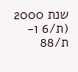שנת 2000 (ת/6 ו-ת/88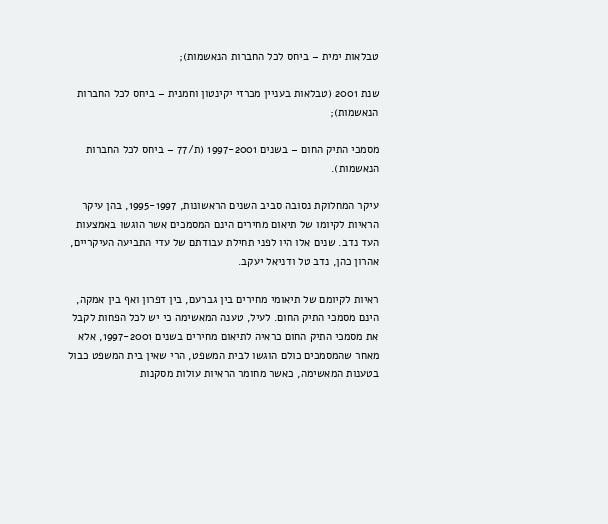טבלאות ימית – ביחס לכל החברות הנאשמות);

שנת 2001 (טבלאות בעניין מכרזי יקינטון וחמנית – ביחס לכל החברות הנאשמות);

מסמכי התיק החום – בשנים 1997-2001 (ת/77 – ביחס לכל החברות הנאשמות).

עיקר המחלוקת נסובה סביב השנים הראשונות, 1995-1997, בהן עיקר הראיות לקיומו של תיאום מחירים הינם המסמכים אשר הוגשו באמצעות העד נדב. שנים אלו היו לפני תחילת עבודתם של עדי התביעה העיקריים, אהרון כהן, נדב טל ודניאל יעקב.

ראיות לקיומם של תיאומי מחירים בין גברעם, בין דפרון ואף בין אמקה, הינם מסמכי התיק החום. לעיל, טענה המאשימה כי יש לכל הפחות לקבל את מסמכי התיק החום כראיה לתיאום מחירים בשנים 1997-2001, אלא מאחר שהמסמכים כולם הוגשו לבית המשפט, הרי שאין בית המשפט כבול בטענות המאשימה, כאשר מחומר הראיות עולות מסקנות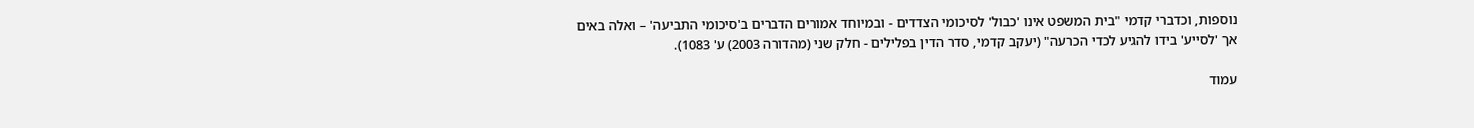נוספות, וכדברי קדמי "בית המשפט אינו 'כבול' לסיכומי הצדדים - ובמיוחד אמורים הדברים ב'סיכומי התביעה' – ואלה באים אך 'לסייע' בידו להגיע לכדי הכרעה" (יעקב קדמי, סדר הדין בפלילים - חלק שני (מהדורה 2003) ע' 1083).

עמוד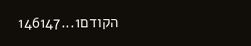הקודם1...146147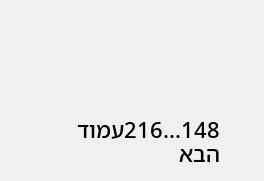148...216עמוד הבא